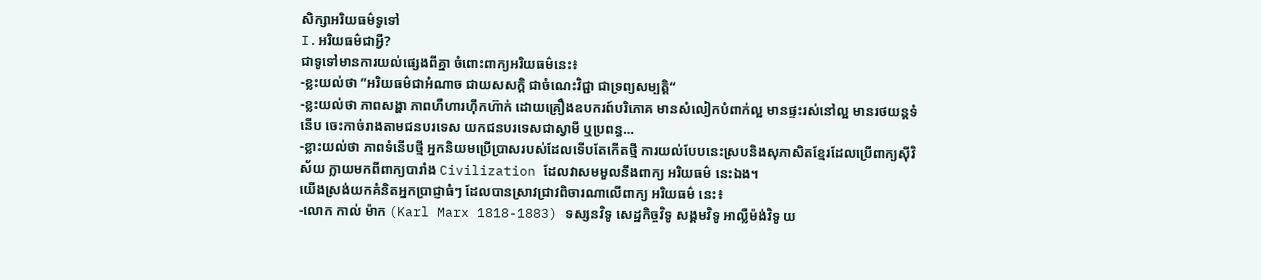សិក្សាអរិយធម៌ទូទៅ
I.អរិយធម៌ជាអ្វី?
ជាទូទៅមានការយល់ផ្សេងពីគ្នា ចំពោះពាក្យអរិយធម៌នេះ៖
-ខ្លះយល់ថា ”អរិយធម៌ជាអំណាច ជាយសសក្តិ ជាចំណេះវិជ្ជា ជាទ្រព្យសម្បត្តិ“
-ខ្លះយល់ថា ភាពសង្ហា ភាពហឺហារហ៊ឹកហ៊ាក់ ដោយគ្រឿងឧបករព៍បរិភោគ មានសំលៀកបំពាក់ល្អ មានផ្ទះរស់នៅល្អ មានរថយន្តទំនើប ចេះកាច់រាងតាមជនបរទេស យកជនបរទេសជាស្វាមី ឬប្រពន្ធ…
-ខ្លាះយល់ថា ភាពទំនើបថ្មី អ្នកនិយមប្រើប្រាសរបស់ដែលទើបតែកើតថ្មី ការយល់បែបនេះស្របនិងសុភាសិតខ្មែរដែលប្រើពាក្យស៊ីវិស័យ ក្លាយមកពីពាក្យបារាំង Civilization ដែលវាសមមួលនឹងពាក្យ អរិយធម៌ នេះឯង។
យើងស្រង់យកគំនិតអ្នកប្រាជ្ញាធំៗ ដែលបានស្រាវជ្រាវពិចារណាលើពាក្យ អរិយធម៌ នេះ៖
-លោក កាល់ ម៉ាក (Karl Marx 1818-1883) ទស្សនវិទូ សេដ្ឋកិច្ចវិទូ សង្គមវិទូ អាល្លឺម៉ង់វិទូ យ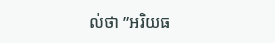ល់ថា ”អរិយធ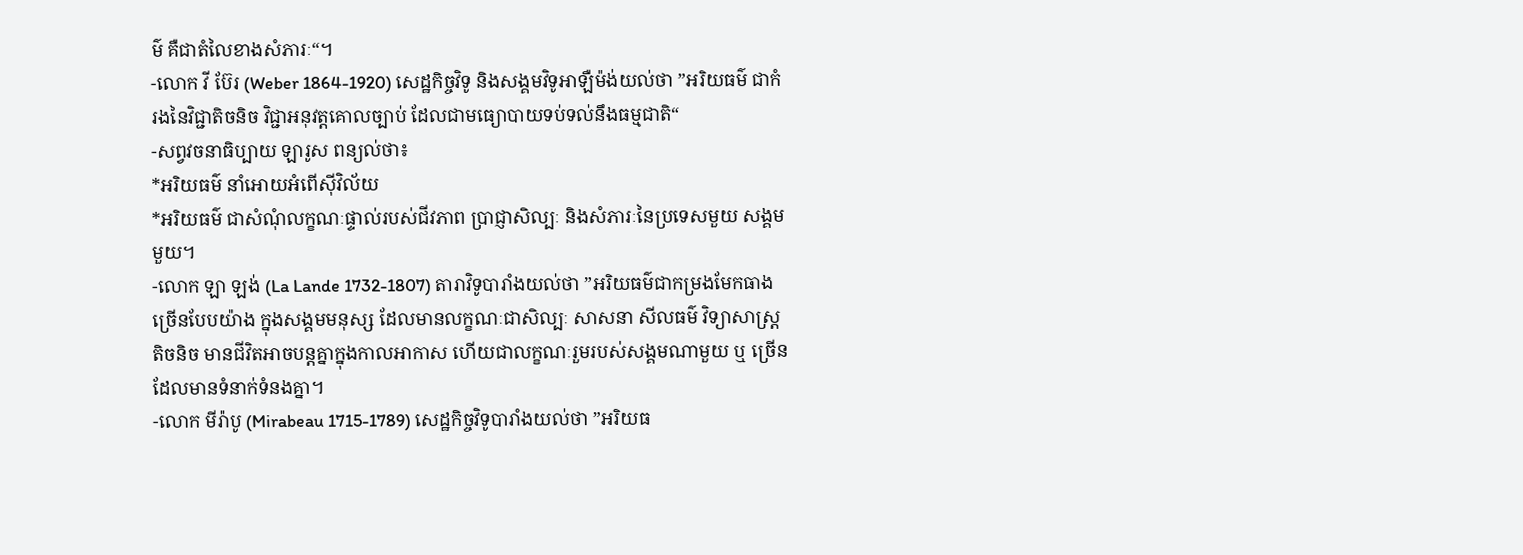ម៌ គឺជាតំលៃខាងសំភារៈ“។
-លោក វី ប៊ែរ (Weber 1864-1920) សេដ្ឋកិច្ចវិទូ និងសង្គមវិទូអាឡឺម៉ង់យល់ថា ”អរិយធម៌ ជាកំរងនៃវិជ្ជាតិចនិច វិជ្ជាអនុវត្តគោលច្បាប់ ដែលជាមធ្យោបាយទប់ទល់នឹងធម្មជាតិ“
-សព្វវចនាធិប្បាយ ឡារូស ពន្យល់ថា៖
*អរិយធម៌ នាំអោយអំពើស៊ីវិល័យ
*អរិយធម៌ ជាសំណុំលក្ខណៈផ្ទាល់របស់ជីវភាព ប្រាជ្ញាសិល្បៈ និងសំភារៈនៃប្រទេសមួយ សង្គមមួយ។
-លោក ឡា ឡង់ (La Lande 1732-1807) តារាវិទូបារាំងយល់ថា ”អរិយធម៌ជាកម្រងមែកធាង ច្រើនបែបយ៉ាង ក្នុងសង្គមមនុស្ស ដែលមានលក្ខណៈជាសិល្បៈ សាសនា សីលធម៌ វិទ្យាសាស្រ្ត តិចនិច មានជីវិតអាចបន្តគ្នាក្នុងកាលអាកាស ហើយជាលក្ខណៈរួមរបស់សង្គមណាមួយ ឬ ច្រើន ដែលមានទំនាក់ទំនងគ្នា។
-លោក មីរ៉ាបូ (Mirabeau 1715-1789) សេដ្ឋកិច្ចវិទូបារាំងយល់ថា ”អរិយធ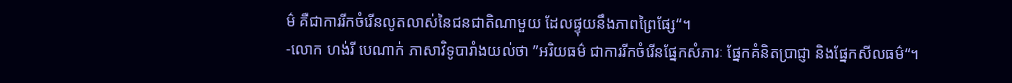ម៌ គឺជាការរីកចំរើនលូតលាស់នៃជនជាតិណាមួយ ដែលផ្ទុយនឹងភាពព្រៃផ្សែ“។
-លោក ហង់រី បេណាក់ ភាសាវិទូបារាំងយល់ថា ”អរិយធម៌ ជាការរីកចំរើនផ្នែកសំភារៈ ផ្នែកគំនិតប្រាជ្ញា និងផ្នែកសីលធម៌“។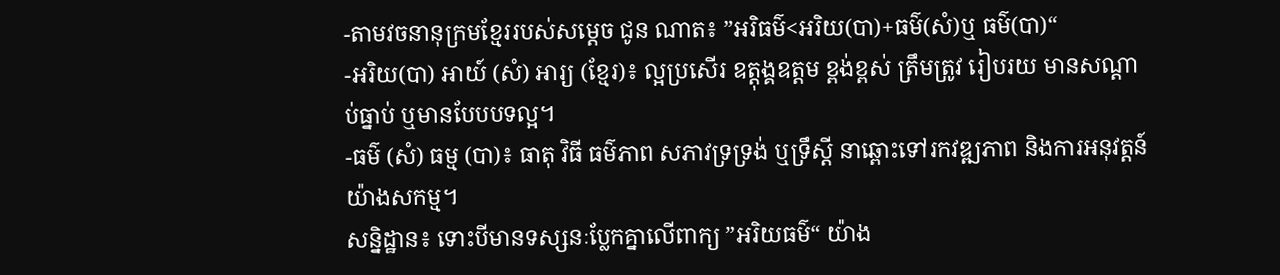-តាមវចនានុក្រមខ្មែររបស់សម្តេច ជូន ណាត៖ ”អរិធម៌<អរិយ(បា)+ធម៌(សំ)ឬ ធម៌(បា)“
-អរិយ(បា) អាយ៍ (សំ) អារ្យ (ខ្មែរ)៖ ល្អប្រសើរ ឧត្តុង្គឧត្តម ខ្ពង់ខ្ពស់ ត្រឹមត្រូវ រៀបរយ មានសណ្តាប់ធ្នាប់ ឬមានបែបបទល្អ។
-ធម៌ (សំ) ធម្ម (បា)៖ ធាតុ វិធី ធម៌ភាព សភាវទ្រទ្រង់ ឬទ្រឹស្តី នាឆ្ពោះទៅរកវឌ្ឍភាព និងការអនុវត្តន៍យ៉ាងសកម្ម។
សន្និដ្ឋាន៖ ទោះបីមានទស្សនៈប្លែកគ្នាលើពាក្យ ”អរិយធម៌“ យ៉ាង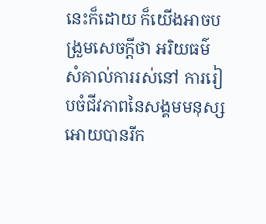នេះក៏ដោយ ក៏យើងអាចបង្រួមសេចក្តីថា អរិយធម៌ សំគាល់ការរស់នៅ ការរៀបចំជីវភាពនៃសង្គមមនុស្ស អោយបានរីក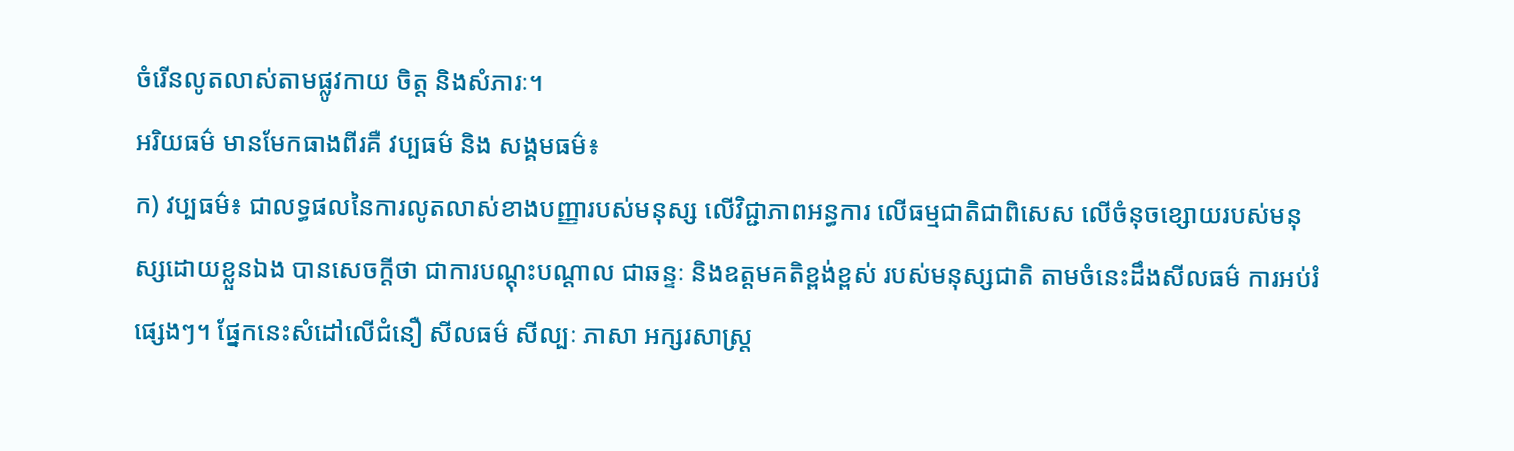ចំរើនលូតលាស់តាមផ្លូវកាយ ចិត្ត និងសំភារៈ។
អរិយធម៌ មានមែកធាងពីរគឺ វប្បធម៌ និង សង្គមធម៌៖
ក) វប្បធម៌៖ ជាលទ្ធផលនៃការលូតលាស់ខាងបញ្ញារបស់មនុស្ស លើវិជ្ជាភាពអន្ធការ លើធម្មជាតិជាពិសេស លើចំនុចខ្សោយរបស់មនុស្សដោយខ្លួនឯង បានសេចក្តីថា ជាការបណ្តុះបណ្តាល ជាឆន្ទៈ និងឧត្តមគតិខ្ពង់ខ្ពស់ របស់មនុស្សជាតិ តាមចំនេះដឹងសីលធម៌ ការអប់រំផ្សេងៗ។ ផ្នែកនេះសំដៅលើជំនឿ សីលធម៌ សីល្បៈ ភាសា អក្សរសាស្រ្ត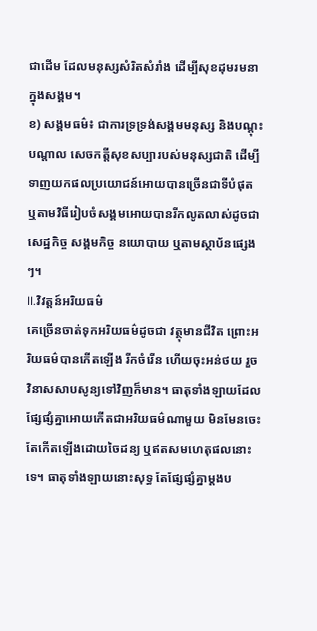ជាដើម ដែលមនុស្សសំរិតសំរាំង ដើម្បីសុខដុមរមនាក្នុងសង្គម។
ខ) សង្គមធម៌៖ ជាការទ្រទ្រង់សង្គមមនុស្ស និងបណ្តុះបណ្តាល សេចកត្តីសុខសប្បារបស់មនុស្សជាតិ ដើម្បីទាញយកផលប្រយោជន៍អោយបានច្រើនជាទីបំផុត ឬតាមវិធីរៀបចំសង្គមអោយបានរីកលូតលាស់ដូចជា សេដ្ឋកិច្ច សង្គមកិច្ច នយោបាយ ឬតាមស្ថាប័នផ្សេងៗ។
II.វិវត្តន៍អរិយធម៌
គេច្រើនចាត់ទុកអរិយធម៌ដូចជា វត្ថុមានជីវិត ព្រោះអរិយធម៌បានកើតឡើង រីកចំរើន ហើយចុះអន់ថយ រួចវិនាសសាបសូន្យទៅវិញក៏មាន។ ធាតុទាំងឡាយដែលផ្សែផ្សំគ្នាអោយកើតជាអរិយធម៌ណាមួយ មិនមែនចេះតែកើតឡើងដោយចៃដន្យ ឬឥតសមហេតុផលនោះទេ។ ធាតុទាំងឡាយនោះសុទ្ធ តែផ្សែផ្សំគ្នាម្តងប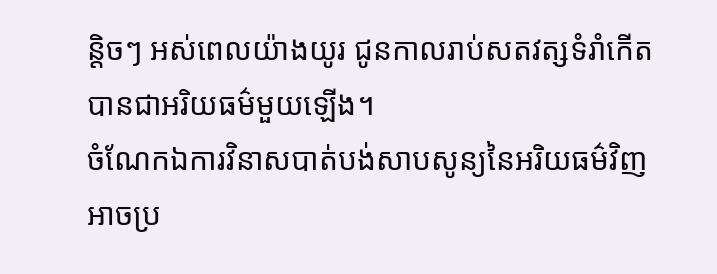ន្តិចៗ អស់ពេលយ៉ាងយូរ ជូនកាលរាប់សតវត្សទំរាំកើតបានជាអរិយធម៌មួយឡើង។
ចំណែកឯការវិនាសបាត់បង់សាបសូន្យនៃអរិយធម៌វិញ អាចប្រ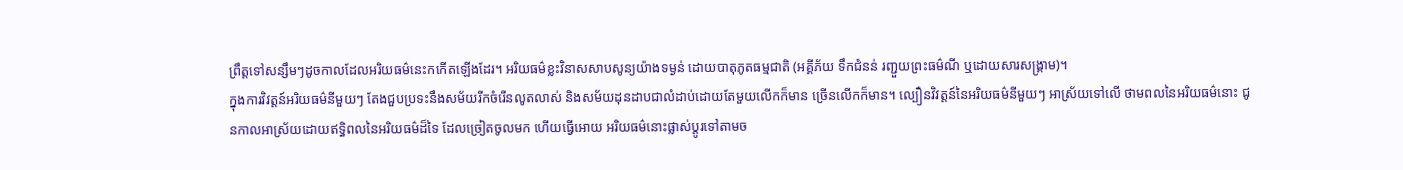ព្រឹត្តទៅសន្សឹមៗដូចកាលដែលអរិយធម៌នេះកកើតឡើងដែរ។ អរិយធម៌ខ្លះវិនាសសាបសូន្យយ៉ាងទម្ងន់ ដោយបាតុភូតធម្មជាតិ (អគ្គីភ័យ ទឹកជំនន់ រញ្ជួយព្រះធម៌ណី ឬដោយសារសង្គ្រាម)។
ក្នុងការវិវត្តន៍អរិយធម៌នីមួយៗ តែងជួបប្រទះនឹងសម័យរីកចំរើនលូតលាស់ និងសម័យដុនដាបជាលំដាប់ដោយតែមួយលើកក៏មាន ច្រើនលើកក៏មាន។ ល្បឿនវិវត្តន៍នៃអរិយធម៌នីមួយៗ អាស្រ័យទៅលើ ថាមពលនៃអរិយធម៌នោះ ជូនកាលអាស្រ័យដោយឥទ្ធិពលនៃអរិយធម៌ដ៏ទៃ ដែលច្រៀតចូលមក ហើយធ្វើអោយ អរិយធម៌នោះផ្លាស់ប្តូរទៅតាមច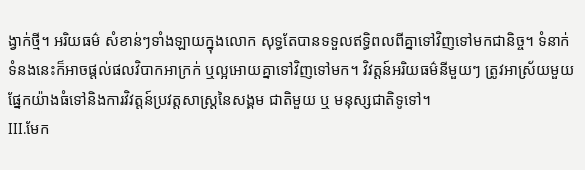ង្វាក់ថ្មី។ អរិយធម៌ សំខាន់ៗទាំងឡាយក្នុងលោក សុទ្ធតែបានទទួលឥទ្ធិពលពីគ្នាទៅវិញទៅមកជានិច្ច។ ទំនាក់ទំនងនេះក៏អាចផ្តល់ផលវិបាកអាក្រក់ ឬល្អអោយគ្នាទៅវិញទៅមក។ វិវត្តន៍អរិយធម៌នីមួយៗ ត្រូវអាស្រ័យមួយផ្នែកយ៉ាងធំទៅនិងការវិវត្តន៍ប្រវត្តសាស្រ្តនៃសង្គម ជាតិមួយ ឬ មនុស្សជាតិទូទៅ។
III.មែក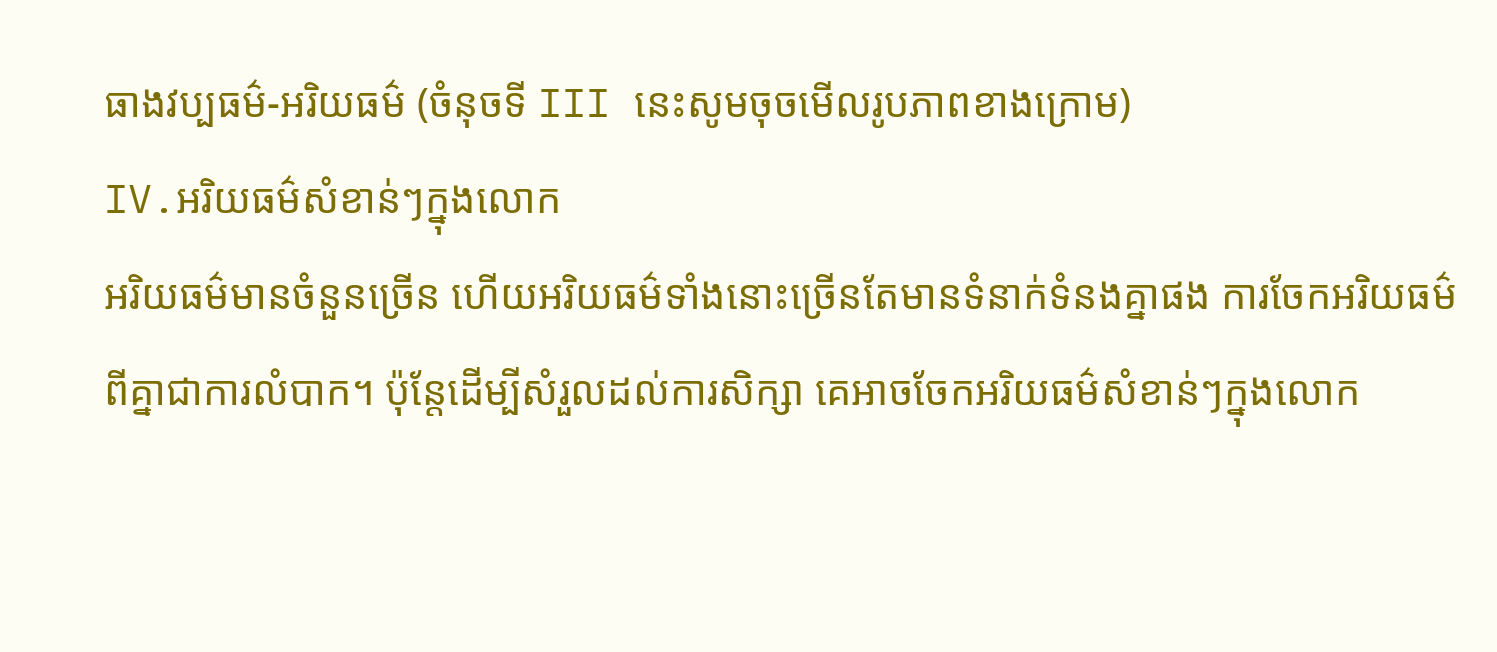ធាងវប្បធម៌-អរិយធម៌ (ចំនុចទី III នេះសូមចុចមើលរូបភាពខាងក្រោម)
IV.អរិយធម៌សំខាន់ៗក្នុងលោក
អរិយធម៌មានចំនួនច្រើន ហើយអរិយធម៌ទាំងនោះច្រើនតែមានទំនាក់ទំនងគ្នាផង ការចែកអរិយធម៌ពីគ្នាជាការលំបាក។ ប៉ុន្តែដើម្បីសំរួលដល់ការសិក្សា គេអាចចែកអរិយធម៌សំខាន់ៗក្នុងលោក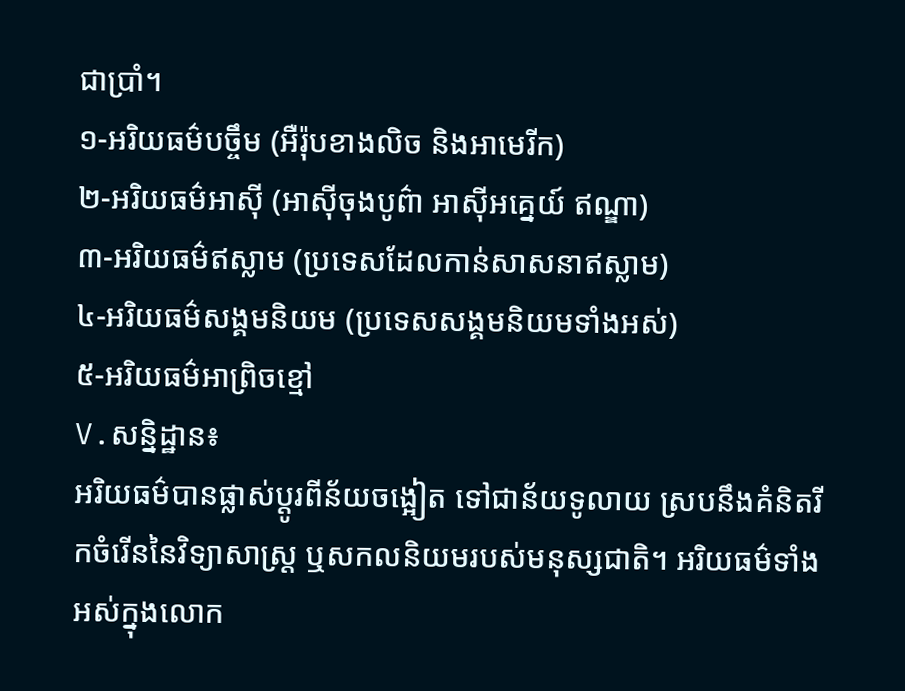ជាប្រាំ។
១-អរិយធម៌បច្ចឹម (អឺរ៉ុបខាងលិច និងអាមេរីក)
២-អរិយធម៌អាស៊ី (អាស៊ីចុងបូព៌ា អាស៊ីអគ្នេយ៍ ឥណ្ឌា)
៣-អរិយធម៌ឥស្លាម (ប្រទេសដែលកាន់សាសនាឥស្លាម)
៤-អរិយធម៌សង្គមនិយម (ប្រទេសសង្គមនិយមទាំងអស់)
៥-អរិយធម៌អាព្រិចខ្មៅ
V.សន្និដ្ឋាន៖
អរិយធម៌បានផ្លាស់ប្តូរពីន័យចង្អៀត ទៅជាន័យទូលាយ ស្របនឹងគំនិតរីកចំរើននៃវិទ្យាសាស្រ្ត ឬសកលនិយមរបស់មនុស្សជាតិ។ អរិយធម៌ទាំងអស់ក្នុងលោក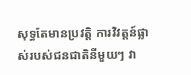សុទ្ធតែមានប្រវត្តិ ការវិវត្តន៍ផ្លាស់របស់ជនជាតិនីមួយៗ វា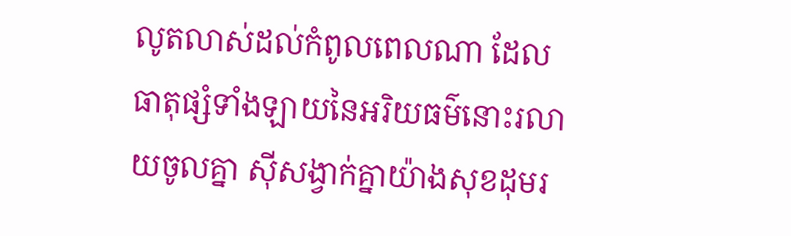លូតលាស់ដល់កំពូលពេលណា ដែលធាតុផ្សំទាំងឡាយនៃអរិយធម៌នោះរលាយចូលគ្នា ស៊ីសង្វាក់គ្នាយ៉ាងសុខដុមរ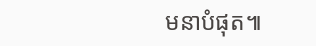មនាបំផុត៕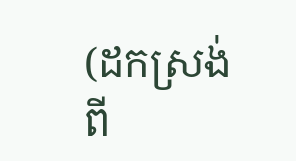(ដកស្រង់ពី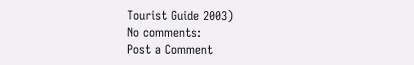Tourist Guide 2003)
No comments:
Post a Comment